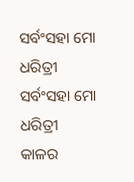ସର୍ବଂସହା ମୋ ଧରିତ୍ରୀ
ସର୍ବଂସହା ମୋ ଧରିତ୍ରୀ
କାଳର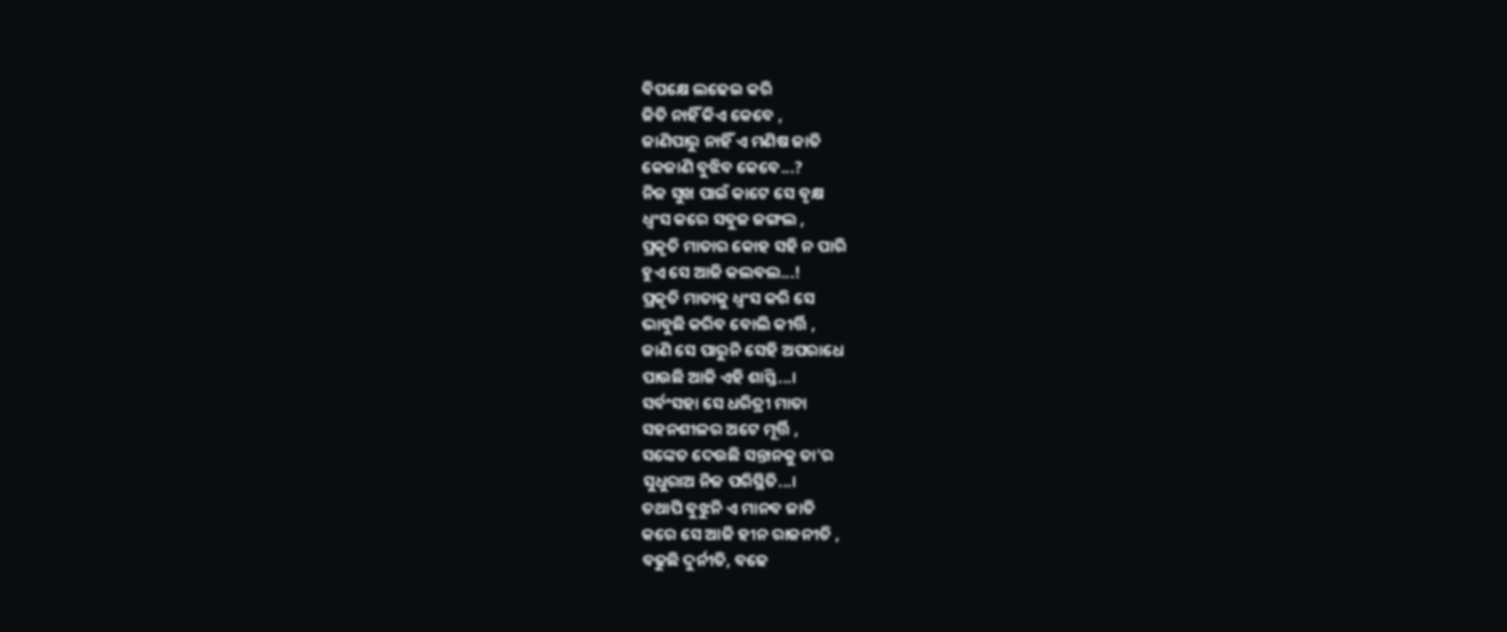ବିପକ୍ଷେ ଲଢେଇ କରି
ଜିତି ନାହିଁ କିଏ କେବେ ,
ଜାଣିପାରୁ ନାହିଁ ଏ ମଣିଷ ଜାତି
କେଜାଣି ବୁଝିବ କେବେ...?
ନିଜ ସୁଖ ପାଇଁ କାଟେ ସେ ବୃକ୍ଷ
ଧ୍ୱଂସ କରେ ସବୁଜ ଜଙ୍ଗଲ ,
ପ୍ରକୃତି ମାତାର କୋହ ସହି ନ ପାରି
ହୁଏ ସେ ଆଜି କଲବଲ...!
ପ୍ରକୃତି ମାତାକୁ ଧ୍ୱଂସ କରି ସେ
ଭାବୁଛି କରିବ ବୋଲି କୀର୍ତ୍ତି ,
ଜାଣି ସେ ପାରୁନି ସେହି ଅପରାଧେ
ପାଉଛି ଆଜି ଏହି ଶାସ୍ତି...।
ସର୍ବଂସହା ସେ ଧରିତ୍ରୀ ମାତା
ସହନଶୀଳର ଅଟେ ମୂର୍ତ୍ତି ,
ସଙ୍କେତ ଦେଉଛି ସନ୍ତାନକୁ ତା'ର
ସୁଧୁରାଅ ନିଜ ପରିସ୍ଥିତି...।
ତଥାପି ବୁଝୁନି ଏ ମାନବ ଜାତି
କରେ ସେ ଆଜି ହୀନ ରାଜନୀତି ,
ବଢୁଛି ଦୁର୍ନୀତି, ବଢେ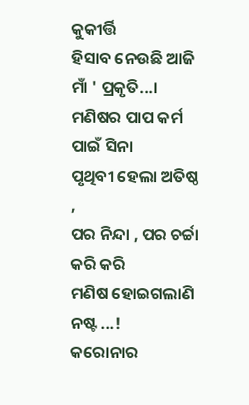କୁକୀର୍ତ୍ତି
ହିସାବ ନେଉଛି ଆଜି ମାଁ ' ପ୍ରକୃତି...।
ମଣିଷର ପାପ କର୍ମ ପାଇଁ ସିନା
ପୃଥିବୀ ହେଲା ଅତିଷ୍ଠ ,
ପର ନିନ୍ଦା , ପର ଚର୍ଚ୍ଚା କରି କରି
ମଣିଷ ହୋଇଗଲାଣି ନଷ୍ଟ ...!
କରୋନାର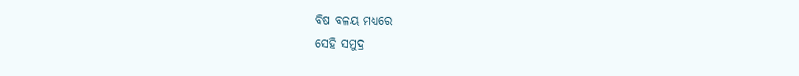ବିଷ ବଳୟ ମଧ୍ୟରେ
ସେହି ସମୁଦ୍ର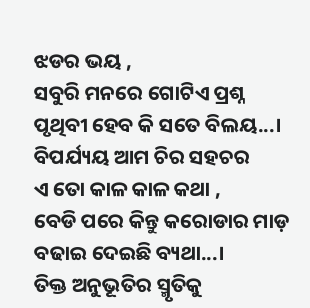ଝଡର ଭୟ ,
ସବୁରି ମନରେ ଗୋଟିଏ ପ୍ରଶ୍ନ
ପୃଥିବୀ ହେବ କି ସତେ ବିଲୟ...।
ବିପର୍ଯ୍ୟୟ ଆମ ଚିର ସହଚର
ଏ ତୋ କାଳ କାଳ କଥା ,
ବେଡି ପରେ କିନ୍ତୁ କରୋଡାର ମାଡ଼
ବଢାଇ ଦେଇଛି ବ୍ୟଥା...।
ତିକ୍ତ ଅନୁଭୂତିର ସ୍ମୃତିକୁ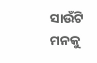ସାଉଁଟି
ମନକୁ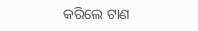କରିଲେ ଟାଣ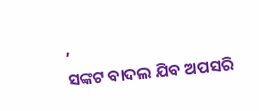,
ସଙ୍କଟ ବାଦଲ ଯିବ ଅପସରି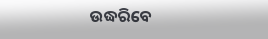ଉଦ୍ଧରିବେ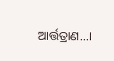ଆର୍ତ୍ତତ୍ରାଣ...।